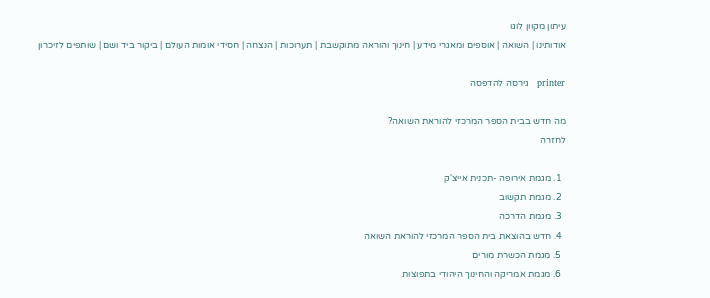עיתון מקוון לוגו
אודותינו | השואה | אוספים ומאגרי מידע | חינוך והוראה מתוקשבת | תערוכות | הנצחה | חסידי אומות העולם | ביקור ביד ושם | שותפים לזיכרון

printer   גירסה להדפסה

מה חדש בבית הספר המרכזי להוראת השואה?
לחזרה

  1. מגמת אירופה -תכנית אייצ'ק
  2. מגמת תקשוב
  3. מגמת הדרכה
  4. חדש בהוצאת בית הספר המרכזי להוראת השואה
  5. מגמת הכשרת מורים
  6. מגמת אמריקה והחינוך היהודי בתפוצות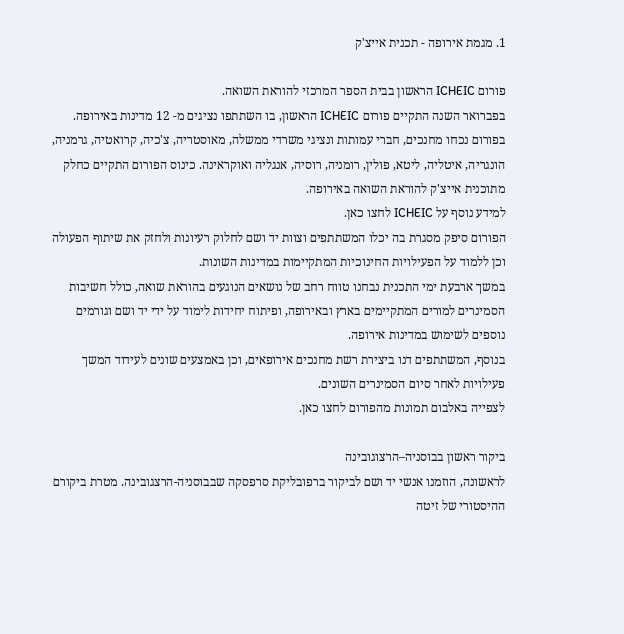1. מגמת אירופה - תכנית אייצ'ק

פורום ICHEIC הראשון בבית הספר המרכזי להוראת השואה.
בפברואר השנה התקיים פורום ICHEIC הראשון, בו השתתפו נציגים מ- 12 מדינות באירופה. בפורום נכחו מחנכים, חברי עמותות ונציגי משרדי ממשלה, מאוסטריה, צ'כיה, קרואטיה, גרמניה, הונגריה, איטליה, ליטא, פולין, רומניה, רוסיה, אנגליה ואוקראינה. כינוס הפורום התקיים כחלק מתוכנית אייצ'ק להוראת השואה באירופה.
למידע נוסף על ICHEIC לחצו כאן.
הפורום סיפק מסגרת בה יכלו המשתתפים וצוות יד ושם לחלוק רעיונות ולחזק את שיתוף הפעולה וכן ללמוד על הפעילויות החינוכיות המתקיימות במדינות השונות.
במשך ארבעת ימי התכנית נבחנו טווח רחב של נושאים הנוגעים בהוראת שואה, כולל חשיבות הסמינרים למורים המתקיימים בארץ ובאירופה, ופיתוח יחידות לימוד על ידי יד ושם וגורמים נוספים לשימוש במדינות אירופה.
בנוסף, המשתתפים דנו ביצירת רשת מחנכים אירופאים, וכן באמצעים שונים לעידוד המשך פעילויות לאחר סיום הסמינרים השונים.
לצפייה באלבום תמונות מהפורום לחצו כאן.

ביקור ראשון בבוסניה–הרצוגובינה
לראשונה, הוזמנו אנשי יד ושם לביקור ברפובליקת סרפסקה שבבוסניה-הרצגובינה. מטרת ביקורם ההיסטורי של זיטה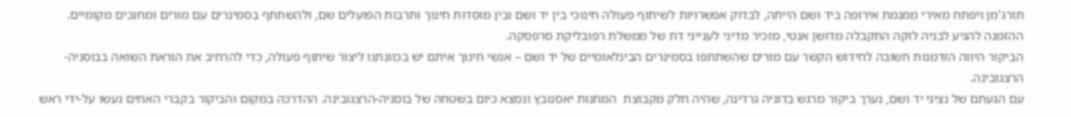תורג'מן ויפתח מאירי ממגמת אירופה ביד ושם הייתה, לבדוק אפשרויות לשיתוף פעולה חינוכי בין יד ושם ובין מוסדות חינוך ותרבות הפועלים שם, ולהשתתף בסמינרים עם מורים ומחנכים מקומיים. ההזמנה להגיע לבניה לוקה התקבלה מדושן אנטי, מזכיר מדיני לענייני דת של ממשלת רפובליקת סרפסקה.
הביקור היווה הזדמנות חשובה לחידוש הקשר עם מורים שהשתתפו בסמינרים הבינלאומיים של יד ושם – אנשי חינוך איתם יש בכוונתנו ליצור שיתוף פעולה, כדי להרחיב את הוראת השואה בבוסניה-הרצגובינה.
עם הגעתם של נציגי יד ושם, נערך ביקור מרגש בדוניה גרדינה, שהיה חלק מקבוצת  המחנות יאסנובץ ונמצא כיום בשטחה של בוסניה-הרצגובינה. ההדרכה במקום והביקור בקברי האחים נעשו על-ידי ראש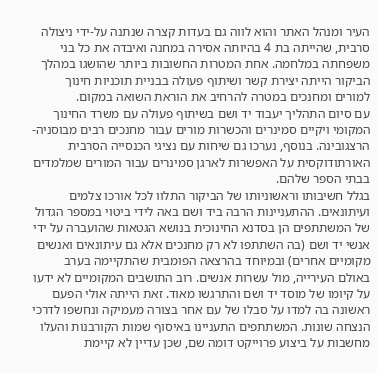העיר ומנהל האתר והוא לווה גם בעדות קצרה שנתנה על-ידי ניצולה סרבית, שהייתה בת 4 בהיותה אסירה במחנה ואיבדה את כל בני משפחתה במלחמה. אחת המטרות החשובות ביותר שהושגו במהלך הביקור הייתה יצירת קשר ושיתוף פעולה בבניית תוכניות חינוך למורים ומחנכים במטרה להרחיב את הוראת השואה במקום.
עם סיום התהליך יעבוד יד ושם בשיתוף פעולה עם משרד החינוך המקומי ויקיים סמינרים והכשרות מורים עבור מחנכים רבים מבוסניה-הרצגובינה. בנוסף, נערכו גם שיחות עם נציגי הכנסייה הסרבית האורתודוקסית על האפשרות לארגן סמינרים עבור המורים שמלמדים בבתי הספר שלהם.
בגלל חשיבותו וראשוניותו של הביקור התלוו לכל אורכו צלמים ועיתונאים. ההתעניינות הרבה ביד ושם באה לידי ביטוי במספר הגדול של המשתתפים הן בסדנא החינוכית בנושא הגטאות שהועברה על ידי אנשי יד ושם (בה השתתפו לא רק מחנכים אלא גם עיתונאים ואנשים מקומיים אחרים) ובמיוחד בהרצאה הפומבית שהתקיימה בערב באולם העירייה, מול עשרות אנשים. רוב התושבים המקומיים לא ידעו על קיומו של מוסד יד ושם והתרגשו מאוד. זאת הייתה אולי הפעם ראשונה בה למדו על סבלו של עם אחר בצורה מעמיקה ונחשפו לדרכי הנצחה שונות. המשתתפים התעניינו באיסוף שמות הקורבנות והעלו מחשבות על ביצוע פרוייקט דומה שם, שכן עדיין לא קיימת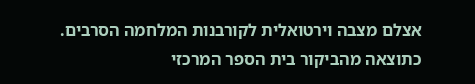אצלם מצבה וירטואלית לקורבנות המלחמה הסרבים.
כתוצאה מהביקור בית הספר המרכזי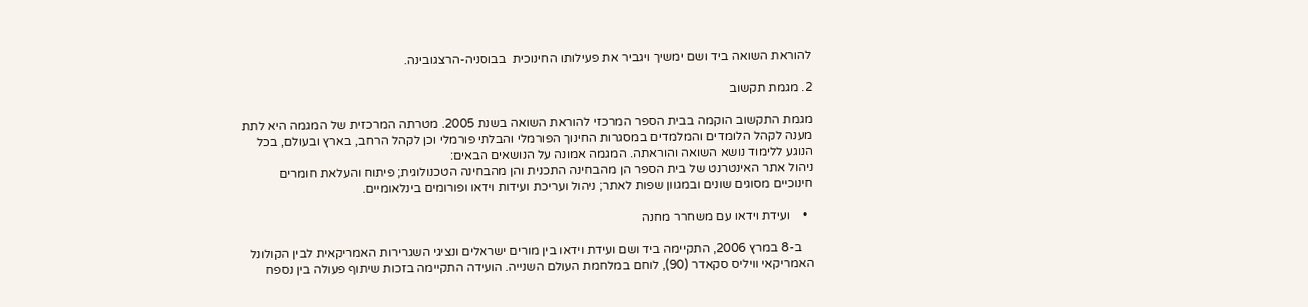להוראת השואה ביד ושם ימשיך ויגביר את פעילותו החינוכית  בבוסניה-הרצגובינה.

2. מגמת תקשוב

מגמת התקשוב הוקמה בבית הספר המרכזי להוראת השואה בשנת 2005. מטרתה המרכזית של המגמה היא לתת מענה לקהל הלומדים והמלמדים במסגרות החינוך הפורמלי והבלתי פורמלי וכן לקהל הרחב, בארץ ובעולם, בכל הנוגע ללימוד נושא השואה והוראתה. המגמה אמונה על הנושאים הבאים:
ניהול אתר האינטרנט של בית הספר הן מהבחינה התכנית והן מהבחינה הטכנולוגית; פיתוח והעלאת חומרים חינוכיים מסוגים שונים ובמגוון שפות לאתר; ניהול ועריכת ועידות וידאו ופורומים בינלאומיים.

  •    ועידת וידאו עם משחרר מחנה

    ב-8 במרץ 2006, התקיימה ביד ושם ועידת וידאו בין מורים ישראלים ונציגי השגרירות האמריקאית לבין הקולונל האמריקאי וויליס סקאדר (90), לוחם במלחמת העולם השנייה. הועידה התקיימה בזכות שיתוף פעולה בין נספח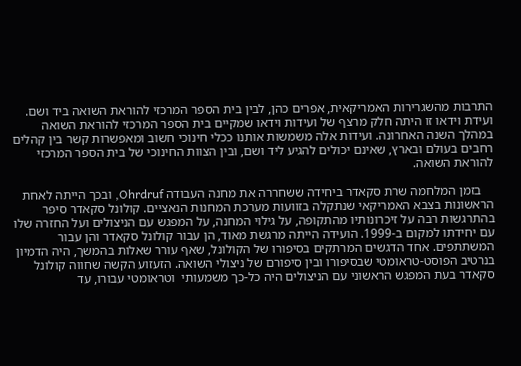התרבות מהשגרירות האמריקאית, אפרים כהן, לבין בית הספר המרכזי להוראת השואה ביד ושם. ועידת וידאו זו היתה חלק מרצף של ועידות וידאו שמקיים בית הספר המרכזי להוראת השואה במהלך השנה האחרונה. ועידות אלה משמשות אותנו ככלי חינוכי חשוב ומאפשרות קשר בין קהלים רחבים בעולם ובארץ, שאינם יכולים להגיע ליד ושם, ובין הצוות החינוכי של בית הספר המרכזי להוראת השואה.

    בזמן המלחמה שרת סקאדר ביחידה ששחררה את מחנה העבודה Ohrdruf, ובכך הייתה לאחת הראשונות בצבא האמריקאי שנתקלה בזוועות מערכת המחנות הנאציים. קולונל סקאדר סיפר בהתרגשות רבה על זיכרונותיו מהתקופה, על גילוי המחנה, על המפגש עם הניצולים ועל החזרה שלו עם יחידתו למקום ב-1999. הועידה הייתה מרגשת מאוד, הן עבור קולונל סקאדר והן עבור המשתתפים. אחד הדגשים המרתקים בסיפורו של הקולונל, שאף עורר שאלות בהמשך, היה הדמיון בנרטיב הפוסט-טראומטי שבסיפורו ובין סיפורם של ניצולי השואה. הזעזוע הקשה שחווה קולונל סקאדר בעת המפגש הראשוני עם הניצולים היה כל-כך משמעותי  וטראומטי עבורו, עד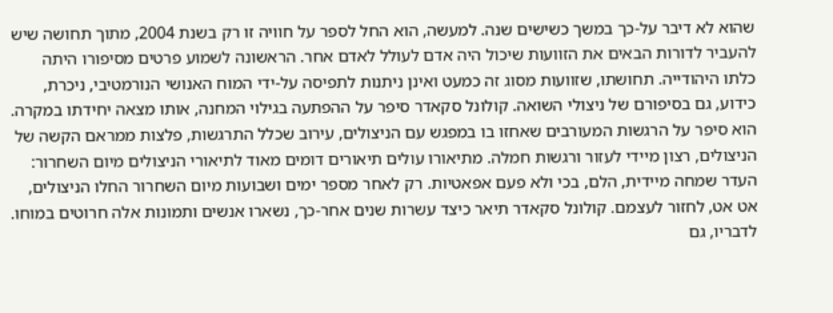שהוא לא דיבר על-כך במשך כשישים שנה. למעשה, הוא החל לספר על חוויה זו רק בשנת 2004, מתוך תחושה שיש להעביר לדורות הבאים את הזוועות שיכול היה אדם לעולל לאדם אחר. הראשונה לשמוע פרטים מסיפורו היתה כלתו היהודייה. תחושתו, שזוועות מסוג זה כמעט ואינן ניתנות לתפיסה על-ידי המוח האנושי הנורמטיבי, ניכרת, כידוע, גם בסיפורם של ניצולי השואה. קולונל סקאדר סיפר על ההפתעה בגילוי המחנה, אותו מצאה יחידתו במקרה. הוא סיפר על הרגשות המעורבים שאחזו בו במפגש עם הניצולים, עירוב שכלל התרגשות, פלצות ממראם הקשה של הניצולים, רצון מיידי לעזור ורגשות חמלה. מתיאורו עולים תיאורים דומים מאוד לתיאורי הניצולים מיום השחרור: העדר שמחה מיידית, הלם, בכי ולא פעם אפאטיות. רק לאחר מספר ימים ושבועות מיום השחרור החלו הניצולים, אט אט, לחזור לעצמם. קולונל סקאדר תיאר כיצד עשרות שנים אחר-כך, נשארו אנשים ותמונות אלה חרוטים במוחו. לדבריו, גם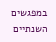במפגשים השנתיים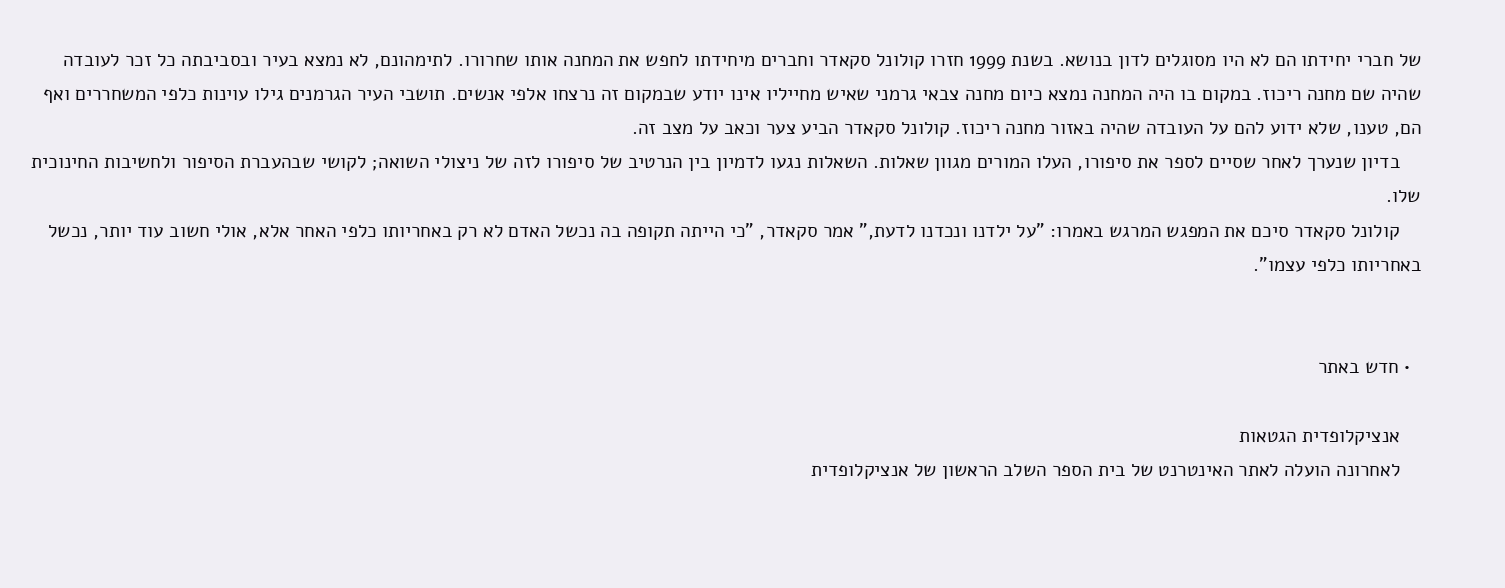של חברי יחידתו הם לא היו מסוגלים לדון בנושא. בשנת 1999 חזרו קולונל סקאדר וחברים מיחידתו לחפש את המחנה אותו שחרורו. לתימהונם, לא נמצא בעיר ובסביבתה כל זכר לעובדה שהיה שם מחנה ריכוז. במקום בו היה המחנה נמצא כיום מחנה צבאי גרמני שאיש מחייליו אינו יודע שבמקום זה נרצחו אלפי אנשים. תושבי העיר הגרמנים גילו עוינות כלפי המשחררים ואף הם, טענו, שלא ידוע להם על העובדה שהיה באזור מחנה ריכוז. קולונל סקאדר הביע צער וכאב על מצב זה.
    בדיון שנערך לאחר שסיים לספר את סיפורו, העלו המורים מגוון שאלות. השאלות נגעו לדמיון בין הנרטיב של סיפורו לזה של ניצולי השואה; לקושי שבהעברת הסיפור ולחשיבות החינוכית שלו.
    קולונל סקאדר סיכם את המפגש המרגש באמרו: "על ילדנו ונכדנו לדעת," אמר סקאדר, "כי הייתה תקופה בה נכשל האדם לא רק באחריותו כלפי האחר אלא, אולי חשוב עוד יותר, נכשל באחריותו כלפי עצמו".


  • חדש באתר

    אנציקלופדית הגטאות
    לאחרונה הועלה לאתר האינטרנט של בית הספר השלב הראשון של אנציקלופדית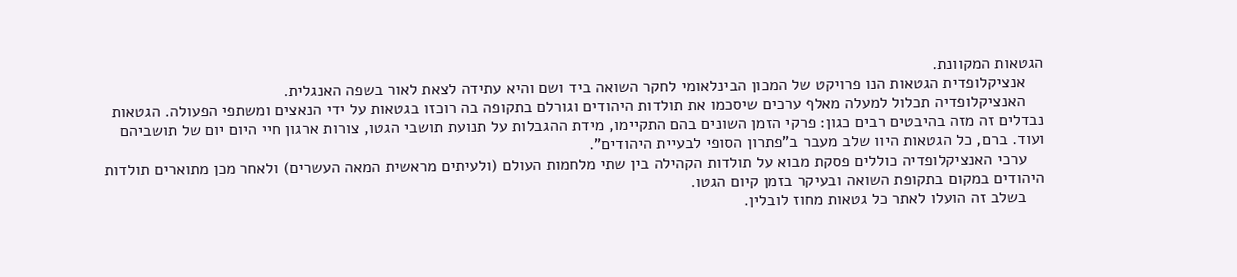הגטאות המקוונת.
    אנציקלופדית הגטאות הנו פרויקט של המכון הבינלאומי לחקר השואה ביד ושם והיא עתידה לצאת לאור בשפה האנגלית.
    האנציקלופדיה תכלול למעלה מאלף ערכים שיסכמו את תולדות היהודים וגורלם בתקופה בה רוכזו בגטאות על ידי הנאצים ומשתפי הפעולה. הגטאות נבדלים זה מזה בהיבטים רבים כגון: פרקי הזמן השונים בהם התקיימו, מידת ההגבלות על תנועת תושבי הגטו, צורות ארגון חיי היום יום של תושביהם ועוד. ברם, כל הגטאות היוו שלב מעבר ב"פתרון הסופי לבעיית היהודים".
    ערכי האנציקלופדיה כוללים פסקת מבוא על תולדות הקהילה בין שתי מלחמות העולם (ולעיתים מראשית המאה העשרים) ולאחר מכן מתוארים תולדות היהודים במקום בתקופת השואה ובעיקר בזמן קיום הגטו.
    בשלב זה הועלו לאתר כל גטאות מחוז לובלין.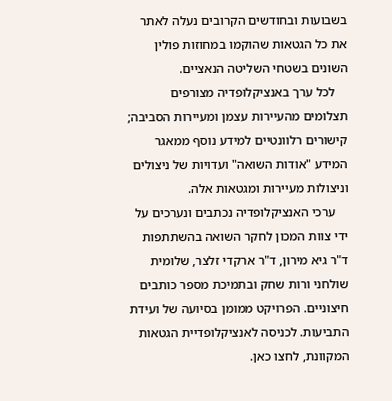בשבועות ובחודשים הקרובים נעלה לאתר את כל הגטאות שהוקמו במחוזות פולין השונים בשטחי השליטה הנאציים.
    לכל ערך באנציקלופדיה מצורפים תצלומים מהעיירות עצמן ומעיירות הסביבה; קישורים רלוונטיים למידע נוסף ממאגר המידע "אודות השואה" ועדויות של ניצולים וניצולות מעיירות ומגטאות אלה.
    ערכי האנציקלופדיה נכתבים ונערכים על ידי צוות המכון לחקר השואה בהשתתפות  ד"ר גיא מירון, ד"ר ארקדי זלצר, שלומית שולחני ורות שחק ובתמיכת מספר כותבים חיצוניים. הפרויקט ממומן בסיועה של ועידת התביעות. לכניסה לאנציקלופדיית הגטאות המקוונת, לחצו כאן.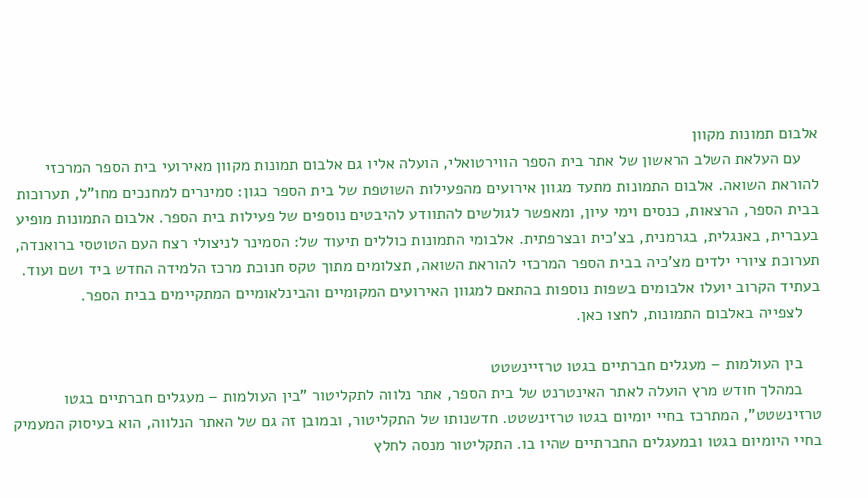אלבום תמונות מקוון
    עם העלאת השלב הראשון של אתר בית הספר הווירטואלי, הועלה אליו גם אלבום תמונות מקוון מאירועי בית הספר המרכזי להוראת השואה. אלבום התמונות מתעד מגוון אירועים מהפעילות השוטפת של בית הספר כגון: סמינרים למחנכים מחו"ל, תערוכות בבית הספר, הרצאות, כנסים וימי עיון, ומאפשר לגולשים להתוודע להיבטים נוספים של פעילות בית הספר. אלבום התמונות מופיע בעברית, באנגלית, בגרמנית, בצ'כית ובצרפתית. אלבומי התמונות כוללים תיעוד של: הסמינר לניצולי רצח העם הטוטסי ברואנדה, תערוכת ציורי ילדים מצ'כיה בבית הספר המרכזי להוראת השואה, תצלומים מתוך טקס חנוכת מרכז הלמידה החדש ביד ושם ועוד. בעתיד הקרוב יועלו אלבומים בשפות נוספות בהתאם למגוון האירועים המקומיים והבינלאומיים המתקיימים בבית הספר.
    לצפייה באלבום התמונות, לחצו כאן.

    בין העולמות – מעגלים חברתיים בגטו טרזיינשטט
    במהלך חודש מרץ הועלה לאתר האינטרנט של בית הספר, אתר נלווה לתקליטור "בין העולמות – מעגלים חברתיים בגטו טרזינשטט", המתרכז בחיי יומיום בגטו טרזינשטט. חדשנותו של התקליטור, ובמובן זה גם של האתר הנלווה, הוא בעיסוק המעמיק בחיי היומיום בגטו ובמעגלים החברתיים שהיו בו. התקליטור מנסה לחלץ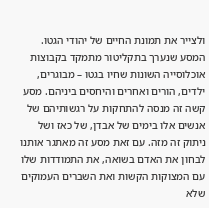ולצייר את תמונת החיים של יהודי הגטו. המסע שנערך בתקליטור מתמקד בקבוצות אוכלוסייה השונות שחיו בגטו – מבוגרים, ילדים, הורים ואחרים והיחסים ביניהם. מסע קשה זה מנסה להתחקות על רגשותיהם של אנשים אלו בימים של אבדן, של כאז ושל ניתוק זה מזה. עם זאת מסע זה מאתגר אותנו לבחון את האדם בשואה, את התמודדות שלו עם המצוקות הקשות ואת השברים העמוקים שלא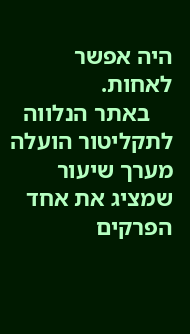היה אפשר לאחות.
    באתר הנלווה לתקליטור הועלה מערך שיעור שמציג את אחד הפרקים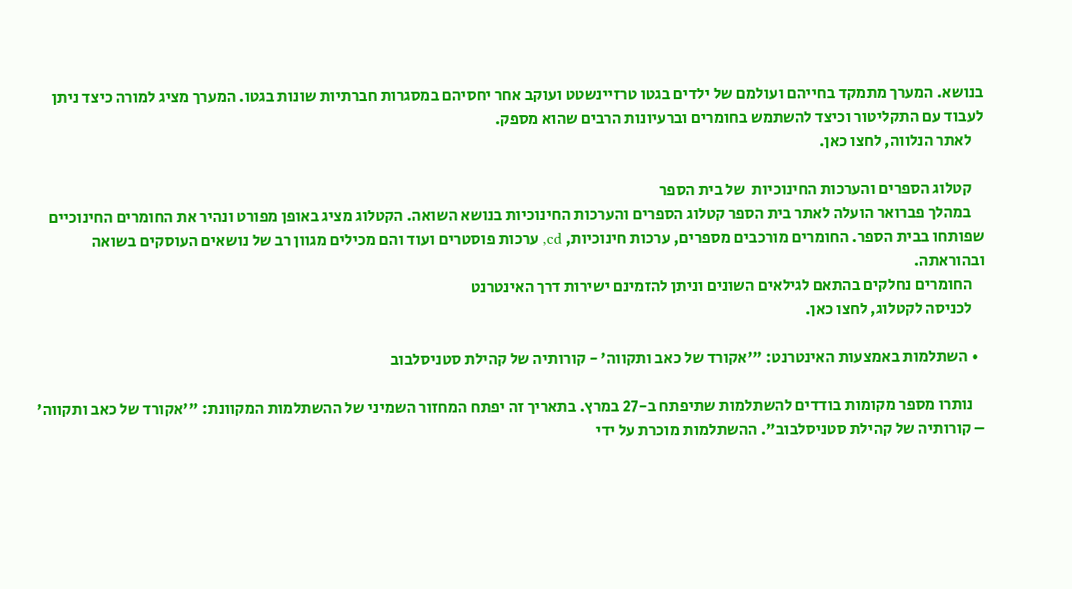בנושא. המערך מתמקד בחייהם ועולמם של ילדים בגטו טרזיינשטט ועוקב אחר יחסיהם במסגרות חברתיות שונות בגטו. המערך מציג למורה כיצד ניתן לעבוד עם התקליטור וכיצד להשתמש בחומרים וברעיונות הרבים שהוא מספק.
    לאתר הנלווה, לחצו כאן.

    קטלוג הספרים והערכות החינוכיות  של בית הספר
    במהלך פברואר הועלה לאתר בית הספר קטלוג הספרים והערכות החינוכיות בנושא השואה. הקטלוג מציג באופן מפורט ונהיר את החומרים החינוכיים שפותחו בבית הספר. החומרים מורכבים מספרים, ערכות חינוכיות, cd, ערכות פוסטרים ועוד והם מכילים מגוון רב של נושאים העוסקים בשואה ובהוראתה.
    החומרים נחלקים בהתאם לגילאים השונים וניתן להזמינם ישירות דרך האינטרנט
    לכניסה לקטלוג, לחצו כאן.

  • השתלמות באמצעות האינטרנט: "'אקורד של כאב ותקווה' - קורותיה של קהילת סטניסלבוב

    נותרו מספר מקומות בודדים להשתלמות שתיפתח ב-27 במרץ. בתאריך זה יפתח המחזור השמיני של ההשתלמות המקוונת: "'אקורד של כאב ותקווה' – קורותיה של קהילת סטניסלבוב". ההשתלמות מוכרת על ידי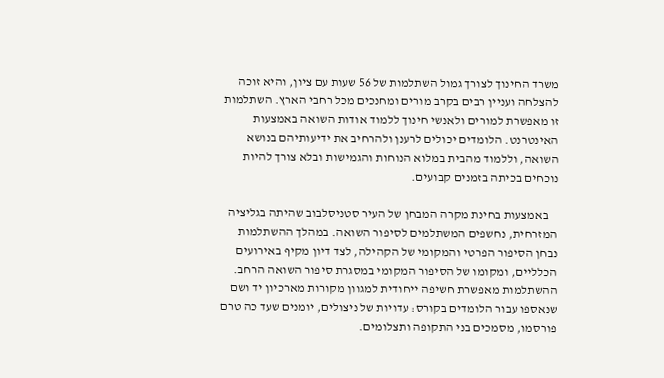משרד החינוך לצורך גמול השתלמות של 56 שעות עם ציון, והיא זוכה להצלחה ועניין רבים בקרב מורים ומחנכים מכל רחבי הארץ. השתלמות זו מאפשרת למורים ולאנשי חינוך ללמוד אודות השואה באמצעות האינטרנט. הלומדים יכולים לרענן ולהרחיב את ידיעותיהם בנושא השואה, וללמוד מהבית במלוא הנוחות והגמישות ובלא צורך להיות נוכחים בכיתה בזמנים קבועים.

    באמצעות בחינת מקרה המבחן של העיר סטניסלבוב שהיתה בגליציה המזרחית, נחשפים המשתלמים לסיפור השואה. במהלך ההשתלמות נבחן הסיפור הפרטי והמקומי של הקהילה, לצד דיון מקיף באירועים הכלליים, ומקומו של הסיפור המקומי במסגרת סיפור השואה הרחב. ההשתלמות מאפשרת חשיפה ייחודית למגוון מקורות מארכיון יד ושם שנאספו עבור הלומדים בקורס: עדויות של ניצולים, יומנים שעד כה טרם פורסמו, מסמכים בני התקופה ותצלומים.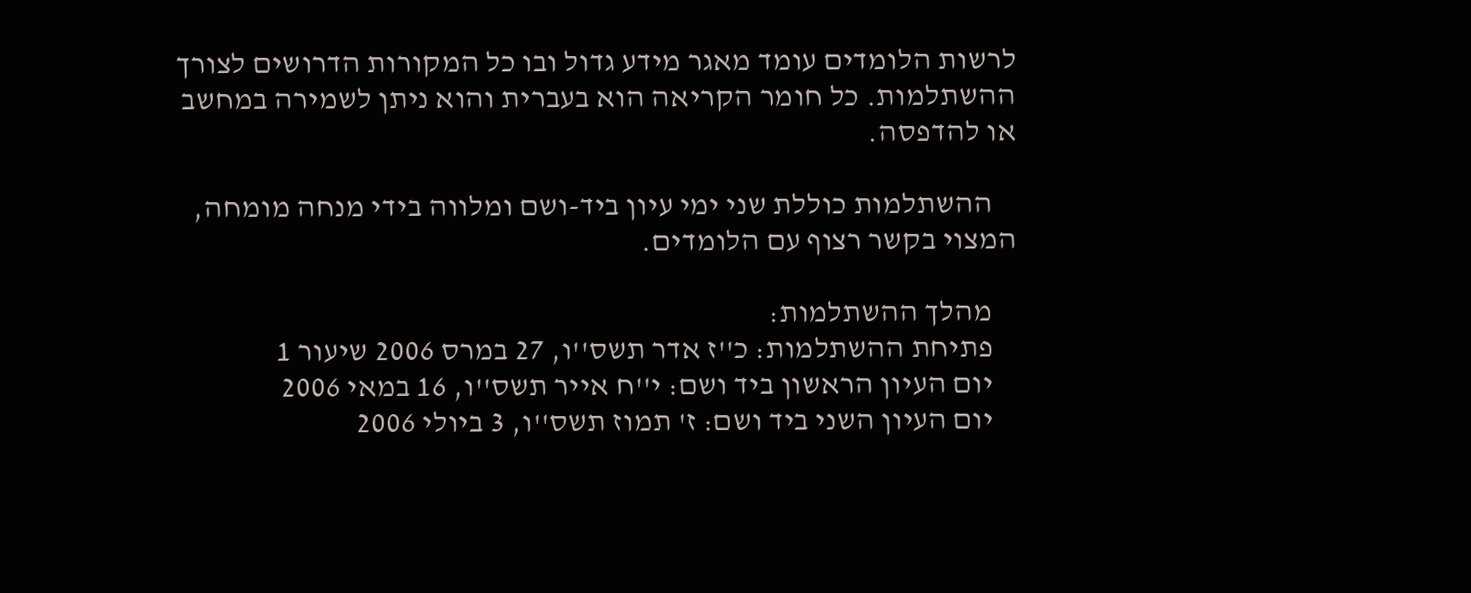לרשות הלומדים עומד מאגר מידע גדול ובו כל המקורות הדרושים לצורך ההשתלמות. כל חומר הקריאה הוא בעברית והוא ניתן לשמירה במחשב או להדפסה.

    ההשתלמות כוללת שני ימי עיון ביד-ושם ומלווה בידי מנחה מומחה, המצוי בקשר רצוף עם הלומדים.

    מהלך ההשתלמות:
    פתיחת ההשתלמות: כ''ז אדר תשס''ו, 27 במרס 2006 שיעור 1
    יום העיון הראשון ביד ושם: י''ח אייר תשס''ו, 16 במאי 2006
    יום העיון השני ביד ושם: ז' תמוז תשס''ו, 3 ביולי 2006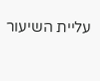עליית השיעור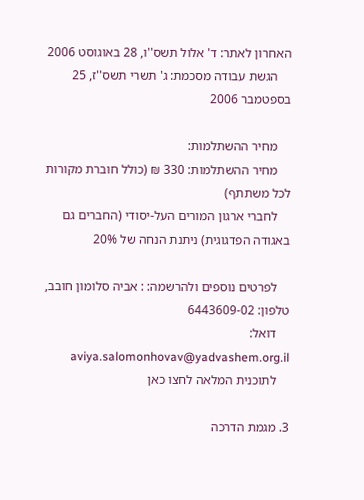האחרון לאתר: ד' אלול תשס''ו, 28 באוגוסט 2006
    הגשת עבודה מסכמת: ג' תשרי תשס''ז, 25 בספטמבר 2006

    מחיר ההשתלמות:
    מחיר ההשתלמות: 330 ₪ (כולל חוברת מקורות לכל משתתף)
    לחברי ארגון המורים העל-יסודי (החברים גם באגודה הפדגוגית) ניתנת הנחה של 20%

    לפרטים נוספים ולהרשמה: : אביה סלומון חובב, טלפון: 6443609-02
    דואל: aviya.salomonhovav@yadvashem.org.il
    לתוכנית המלאה לחצו כאן

3. מגמת הדרכה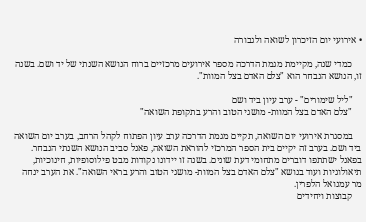• אירועי יום הזיכרון לשואה ולגבורה

    כמדי שנה, מקיימת מגמת הדרכה מספר אירועים מרכזיים ברוח הנושא השנתי של יד ושם. בשנה זו, הנושא הנבחר הוא "צלם האדם בצל המוות".

    "ליל שימורים" - ערב עיון ביד ושם
    "צלם האדם בצל המוות- מושגי הטוב והרע בתקופת השואה"

    במסגרת אירועי יום השואה, תקיים מגמת הדרכה ערב עיון הפתוח לקהל הרחב, בערב יום השואה ביד ושם. בערב זה יקיים בית הספר המרכזי להוראת השואה, פאנל סביב הנושא השנתי הנבחר. בפאנל ישתתפו דוברים מתחומי דעת שונים. בשנה זו יידונו נקודות מבט פילוסופיות, חינוכיות, תיאולוגיות ועוד בנושא "צלם האדם בצל המוות- מושגי הטוב והרע בראי השואה". את הערב ינחה מר עמנואל הלפרין.
    קבוצות ויחידים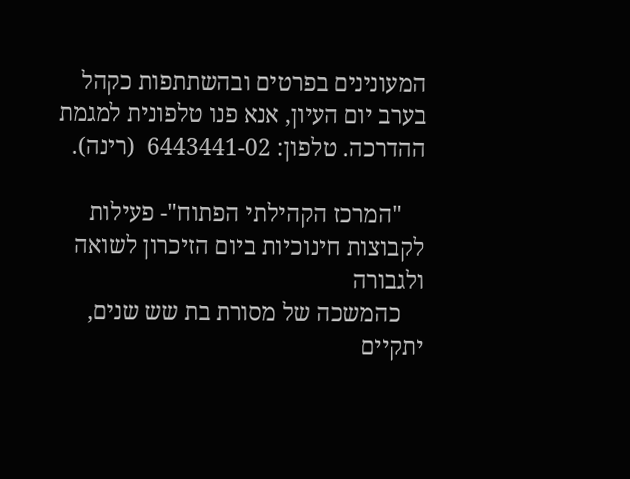המעונינים בפרטים ובהשתתפות כקהל בערב יום העיון, אנא פנו טלפונית למגמת ההדרכה. טלפון: 6443441-02  (רינה).

    "המרכז הקהילתי הפתוח"- פעילות לקבוצות חינוכיות ביום הזיכרון לשואה ולגבורה
    כהמשכה של מסורת בת שש שנים, יתקיים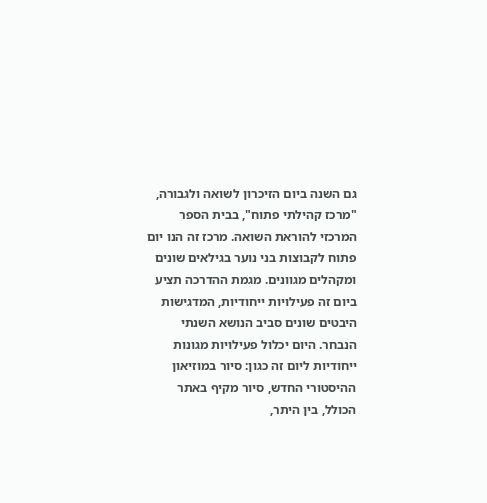גם השנה ביום הזיכרון לשואה ולגבורה, "מרכז קהילתי פתוח", בבית הספר המרכזי להוראת השואה. מרכז זה הנו יום פתוח לקבוצות בני נוער בגילאים שונים ומקהלים מגוונים. מגמת ההדרכה תציע ביום זה פעילויות ייחודיות, המדגישות היבטים שונים סביב הנושא השנתי הנבחר. היום יכלול פעילויות מגונות ייחודיות ליום זה כגון: סיור במוזיאון ההיסטורי החדש, סיור מקיף באתר הכולל, בין היתר,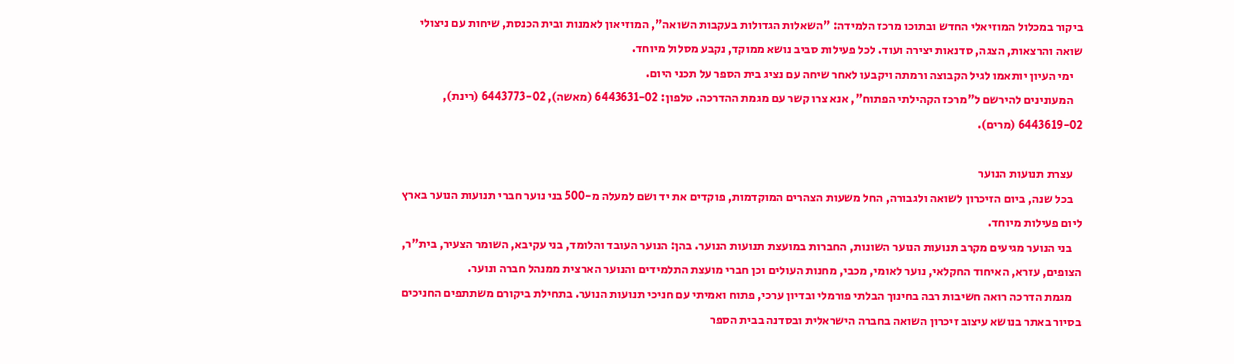ביקור במכלול המוזיאלי החדש ובתוכו מרכז הלמידה: "השאלות הגדולות בעקבות השואה", המוזיאון לאמנות ובית הכנסת, שיחות עם ניצולי שואה והרצאות, הצגה, סדנאות יצירה ועוד. לכל פעילות סביב נושא ממוקד, נקבע מסלול מיוחד.
    ימי העיון יותאמו לגיל הקבוצה ורמתה ויקבעו לאחר שיחה עם נציג בית הספר על תכני היום.
    המעונינים להירשם ל"מרכז הקהילתי הפתוח", אנא צרו קשר עם מגמת ההדרכה. טלפון: 6443631-02 (מאשה), 6443773-02 (רינת), 6443619-02 (מרים).

    עצרת תנועות הנוער
    בכל שנה, ביום הזיכרון לשואה ולגבורה, החל משעות הצהרים המוקדמות, פוקדים את יד ושם למעלה מ-500 בני נוער חברי תנועות הנוער בארץ  ליום פעילות מיוחד.
    בני הנוער מגיעים מקרב תנועות הנוער השונות, החברות במועצת תנועות הנוער. בהן: הנוער העובד והלומד, בני עקיבא, השומר הצעיר, בית"ר, הצופים, עזרא, האיחוד החקלאי, נוער לאומי, מכבי, מחנות העולים וכן חברי מועצת התלמידים והנוער הארצית ממנהל חברה ונוער.
    מגמת הדרכה רואה חשיבות רבה בחינוך הבלתי פורמלי ובדיון ערכי, פתוח ואמיתי עם חניכי תנועות הנוער. בתחילת ביקורם משתתפים החניכים בסיור באתר בנושא עיצוב זיכרון השואה בחברה הישראלית ובסדנה בבית הספר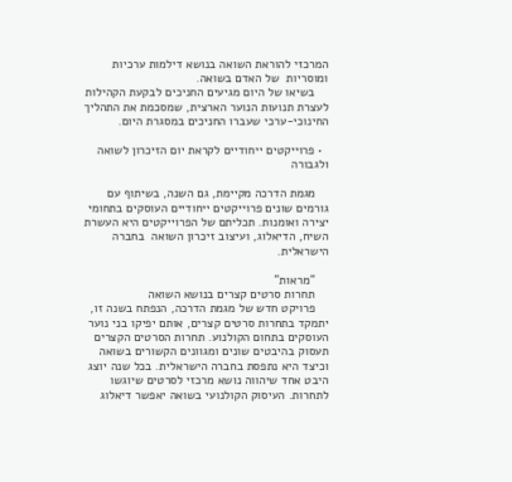המרכזי להוראת השואה בנושא דילמות ערכיות ומוסריות  של האדם בשואה.
    בשיאו של היום מגיעים החניכים לבקעת הקהילות לעצרת תנועות הנוער הארצית, שמסכמת את התהליך החינוכי-ערכי שעברו החניכים במסגרת היום.

  • פרוייקטים ייחודיים לקראת יום הזיכרון לשואה ולגבורה

    מגמת הדרכה מקיימת, גם השנה, בשיתוף עם גורמים שונים פרוייקטים ייחודיים העוסקים בתחומי יצירה ואומנות. תכליתם של הפרוייקטים היא העשרת השיח, הדיאלוג, ועיצוב זיכרון השואה  בחברה הישראלית.

    "מראות"
    תחרות סרטים קצרים בנושא השואה
    פרויקט חדש של מגמת הדרכה, הנפתח בשנה זו, יתמקד בתחרות סרטים קצרים, אותם יפיקו בני נוער העוסקים בתחום הקולנוע. תחרות הסרטים הקצרים תעסוק בהיבטים שונים ומגוונים הקשורים בשואה וכיצד היא נתפסת בחברה הישראלית. בכל שנה יוצג היבט אחד שיהווה נושא מרכזי לסרטים שיוגשו לתחרות. העיסוק הקולנועי בשואה יאפשר דיאלוג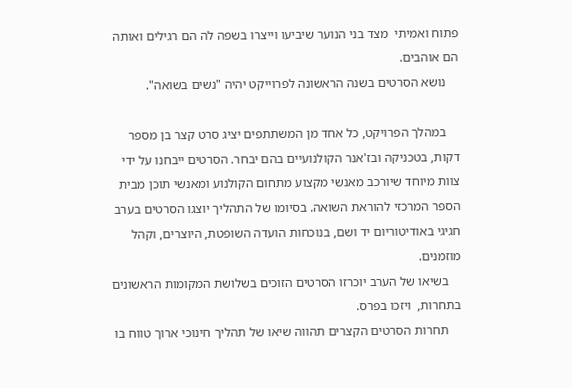פתוח ואמיתי  מצד בני הנוער שיביעו וייצרו בשפה לה הם רגילים ואותה הם אוהבים.
    נושא הסרטים בשנה הראשונה לפרוייקט יהיה "נשים בשואה".

    במהלך הפרויקט, כל אחד מן המשתתפים יציג סרט קצר בן מספר דקות, בטכניקה ובז'אנר הקולנועיים בהם יבחר. הסרטים ייבחנו על ידי צוות מיוחד שיורכב מאנשי מקצוע מתחום הקולנוע ומאנשי תוכן מבית הספר המרכזי להוראת השואה. בסיומו של התהליך יוצגו הסרטים בערב חגיגי באודיטוריום יד ושם, בנוכחות הועדה השופטת, היוצרים, וקהל מוזמנים.
    בשיאו של הערב יוכרזו הסרטים הזוכים בשלושת המקומות הראשונים בתחרות,  ויזכו בפרס.
    תחרות הסרטים הקצרים תהווה שיאו של תהליך חינוכי ארוך טווח בו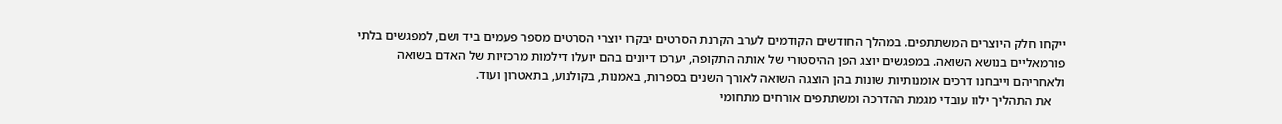ייקחו חלק היוצרים המשתתפים. במהלך החודשים הקודמים לערב הקרנת הסרטים יבקרו יוצרי הסרטים מספר פעמים ביד ושם, למפגשים בלתי פורמאליים בנושא השואה. במפגשים יוצג הפן ההיסטורי של אותה התקופה, יערכו דיונים בהם יועלו דילמות מרכזיות של האדם בשואה ולאחריהם וייבחנו דרכים אומנותיות שונות בהן הוצגה השואה לאורך השנים בספרות, באמנות, בקולנוע, בתאטרון ועוד.
    את התהליך ילוו עובדי מגמת ההדרכה ומשתתפים אורחים מתחומי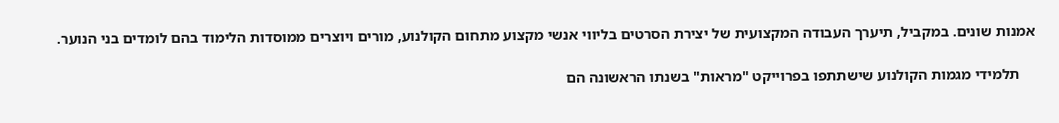אמנות שונים. במקביל, תיערך העבודה המקצועית של יצירת הסרטים בליווי אנשי מקצוע מתחום הקולנוע, מורים ויוצרים ממוסדות הלימוד בהם לומדים בני הנוער.

    תלמידי מגמות הקולנוע שישתתפו בפרוייקט "מראות" בשנתו הראשונה הם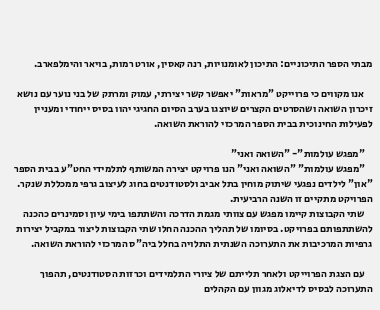מבתי הספר התיכוניים: התיכון לאומנויות, רנה קאסין, אורט רמות, בויאר והימלפארב.

    אנו מקווים כי פרוייקט "מראות" יאפשר קשר יצירתי, עמוק ומרתק של בני נוער עם נושא זיכרון השואה ושהסרטים הקצרים שיוצגו בערב הסיום החגיגי יהוו בסיס ייחודי ומעניין לפעילות החינוכית בבית הספר המרכזי להוראת השואה.

    "מפגש עולמות"- "השואה ואני"
    "מפגש עולמות" "השואה ואני" הנו פרויקט יצירה המשותף לתלמידי החט"ע בבית הספר "און" לילדים נפגעי שיתוק מוחין בתל אביב ולסטודנטים בחוג לעיצוב גרפי ממכללת שנקר. הפרויקט מתקיים זו השנה הרביעית.
    שתי הקבוצות קיימו מפגש עם צוותי מגמת הדרכה והשתתפו בימי עיון וסמינרים כהכנה להשתתפותם בפרויקט. בסיומו של תהליך ההכנה החלו שתי הקבוצות ליצור במקביל יצירות גרפיות המרכיבות את התערוכה השנתית התלויה בחלל ביה"ס המרכזי להוראת השואה.

    עם הצגת הפרוייקט ולאחר תלייתם של ציורי התלמידים וכרזות הסטודנטים, תהפוך התערוכה לבסיס לדיאלוג מגוון עם הקהלים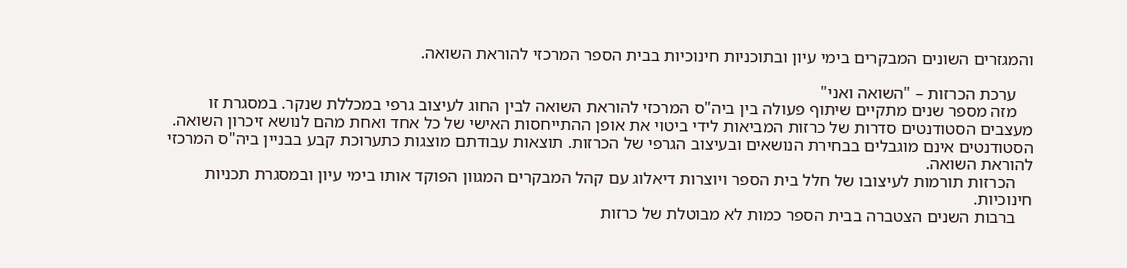והמגזרים השונים המבקרים בימי עיון ובתוכניות חינוכיות בבית הספר המרכזי להוראת השואה.

    ערכת הכרזות – "השואה ואני"
    מזה מספר שנים מתקיים שיתוף פעולה בין ביה"ס המרכזי להוראת השואה לבין החוג לעיצוב גרפי במכללת שנקר. במסגרת זו מעצבים הסטודנטים סדרות של כרזות המביאות לידי ביטוי את אופן ההתייחסות האישי של כל אחד ואחת מהם לנושא זיכרון השואה. הסטודנטים אינם מוגבלים בבחירת הנושאים ובעיצוב הגרפי של הכרזות. תוצאות עבודתם מוצגות כתערוכת קבע בבניין ביה"ס המרכזי להוראת השואה.
    הכרזות תורמות לעיצובו של חלל בית הספר ויוצרות דיאלוג עם קהל המבקרים המגוון הפוקד אותו בימי עיון ובמסגרת תכניות חינוכיות.
    ברבות השנים הצטברה בבית הספר כמות לא מבוטלת של כרזות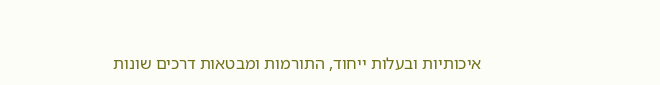איכותיות ובעלות ייחוד, התורמות ומבטאות דרכים שונות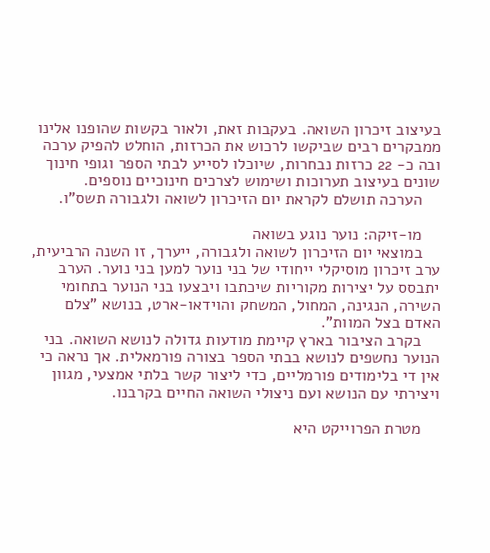בעיצוב זיכרון השואה. בעקבות זאת, ולאור בקשות שהופנו אלינו ממבקרים רבים שביקשו לרכוש את הכרזות, הוחלט להפיק ערכה ובה כ- 22 כרזות נבחרות, שיוכלו לסייע לבתי הספר וגופי חינוך שונים בעיצוב תערוכות ושימוש לצרכים חינוכיים נוספים.
    הערכה תושלם לקראת יום הזיכרון לשואה ולגבורה תשס"ו.

    מו-זיקה: נוער נוגע בשואה
    במוצאי יום הזיכרון לשואה ולגבורה, ייערך, זו השנה הרביעית, ערב זיכרון מוסיקלי ייחודי של בני נוער למען בני נוער. הערב יתבסס על יצירות מקוריות שיכתבו ויבצעו בני הנוער בתחומי השירה, הנגינה, המחול, המשחק והוידאו-ארט, בנושא "צלם האדם בצל המוות".
    בקרב הציבור בארץ קיימת מודעות גדולה לנושא השואה. בני הנוער נחשפים לנושא בבתי הספר בצורה פורמאלית. אך נראה כי אין די בלימודים פורמליים, כדי ליצור קשר בלתי אמצעי, מגוון ויצירתי עם הנושא ועם ניצולי השואה החיים בקרבנו.

    מטרת הפרוייקט היא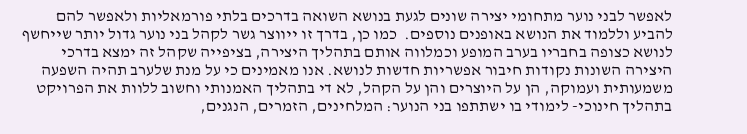לאפשר לבני נוער מתחומי יצירה שונים לגעת בנושא השואה בדרכים בלתי פורמאליות ולאפשר להם להביע וללמוד את הנושא באופנים נוספים.  כמו כן, בדרך זו ייווצר גשר לקהל בני נוער גדול יותר שייחשף לנושא כצופה בחבריו בערב המופע וכמלווה אותם בתהליך היצירה, בציפייה שקהל זה ימצא בדרכי היצירה השונות נקודות חיבור אפשריות חדשות לנושא. אנו מאמינים כי על מנת שלערב תהיה השפעה משמעותית ועמוקה, הן על היוצרים והן על הקהל, לא די בתהליך האמנותי וחשוב ללוות את הפרויקט בתהליך חינוכי- לימודי בו ישתתפו בני הנוער: המלחינים, הזמרים, הנגנים,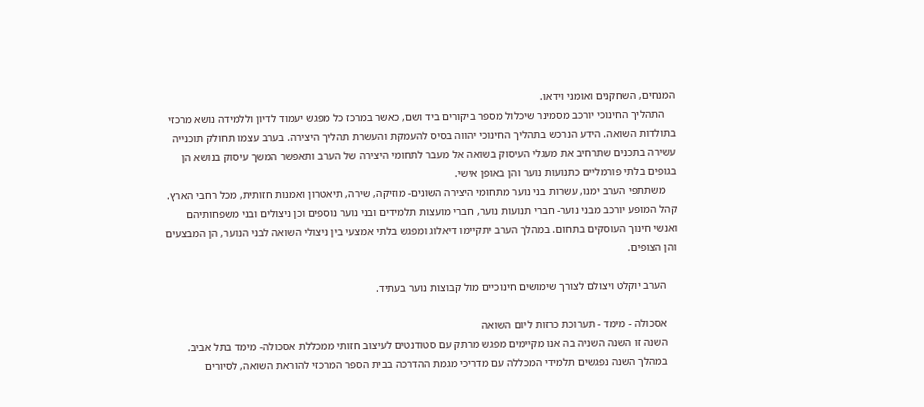המנחים, השחקנים ואומני וידאו.
    התהליך החינוכי יורכב מסמינר שיכלול מספר ביקורים ביד ושם, כאשר במרכז כל מפגש יעמוד לדיון וללמידה נושא מרכזי בתולדות השואה. הידע הנרכש בתהליך החינוכי יהווה בסיס להעמקת והעשרת תהליך היצירה. בערב עצמו תחולק תוכנייה עשירה בתכנים שתרחיב את מעגלי העיסוק בשואה אל מעבר לתחומי היצירה של הערב ותאפשר המשך עיסוק בנושא הן בגופים בלתי פורמליים כתנועות נוער והן באופן אישי.
    משתתפי הערב ימנו, עשרות בני נוער מתחומי היצירה השונים- מוזיקה, שירה, תיאטרון ואמנות חזותית, מכל רחבי הארץ. קהל המופע יורכב מבני נוער- חברי תנועות נוער, חברי מועצות תלמידים ובני נוער נוספים וכן ניצולים ובני משפחותיהם ואנשי חינוך העוסקים בתחום. במהלך הערב יתקיימו דיאלוג ומפגש בלתי אמצעי בין ניצולי השואה לבני הנוער, הן המבצעים והן הצופים.

    הערב יוקלט ויצולם לצורך שימושים חינוכיים מול קבוצות נוער בעתיד.

    אסכולה - מימד - תערוכת כרזות ליום השואה
    השנה זו השנה השניה בה אנו מקיימים מפגש מרתק עם סטודנטים לעיצוב חזותי ממכללת אסכולה- מימד בתל אביב.
    במהלך השנה נפגשים תלמידי המכללה עם מדריכי מגמת ההדרכה בבית הספר המרכזי להוראת השואה, לסיורים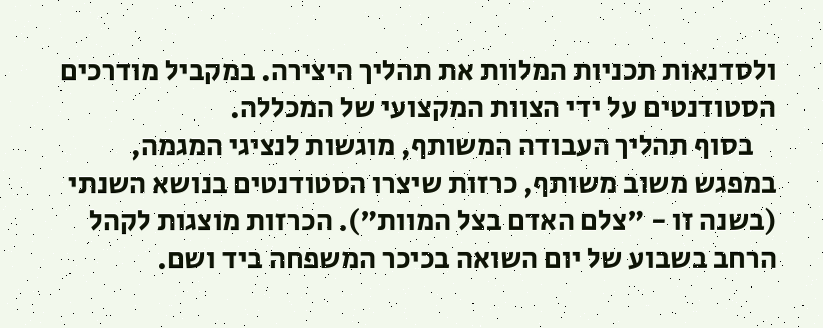ולסדנאות תכניות המלוות את תהליך היצירה. במקביל מודרכים הסטודנטים על ידי הצוות המקצועי של המכללה.
    בסוף תהליך העבודה המשותף, מוגשות לנציגי המגמה, במפגש משוב משותף, כרזות שיצרו הסטודנטים בנושא השנתי (בשנה זו - "צלם האדם בצל המוות"). הכרזות מוצגות לקהל הרחב בשבוע של יום השואה בכיכר המשפחה ביד ושם.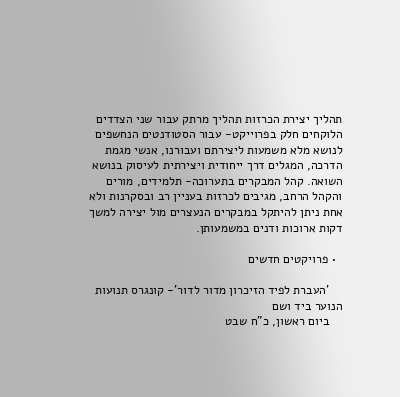תהליך יצירת הכרזות תהליך מרתק עבור שני הצדדים הלוקחים חלק בפרוייקט- עבור הסטודנטים הנחשפים לנושא מלא משמעות ליצירתם ועבורנו, אנשי מגמת הדרכה, המגלים דרך ייחודית ויצירתית לעיסוק בנושא השואה. קהל המבקרים בתערוכה- תלמידים, מורים והקהל הרחב, מגיבים לכרזות בעניין רב ובסקרנות ולא אחת ניתן להיתקל במבקרים הנעצרים מול יצירה למשך דקות ארוכות ודנים במשמעותן.

  • פרויקטים חדשים

    'העברת לפיד הזיכרון מדור לדור'- קונגרס תנועות הנוער ביד ושם
    ביום ראשון, כ"ח שבט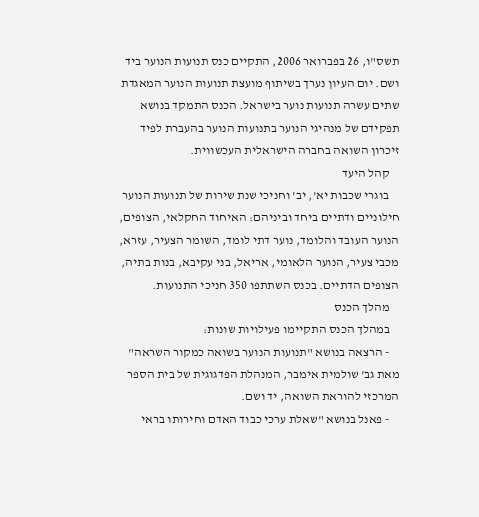תשס"ו, 26 בפברואר 2006, התקיים כנס תנועות הנוער ביד ושם. יום העיון נערך בשיתוף מועצת תנועות הנוער המאגדת שתים עשרה תנועות נוער בישראל. הכנס התמקד בנושא תפקידם של מנהיגי הנוער בתנועות הנוער בהעברת לפיד זיכרון השואה בחברה הישראלית העכשווית.
    קהל היעד
    בוגרי שכבות יא', יב' וחניכי שנת שירות של תנועות הנוער חילוניים ודתיים ביחד וביניהם: האיחוד החקלאי, הצופים, הנוער העובד והלומד, נוער דתי לומד, השומר הצעיר, עזרא, מכבי צעיר, הנוער הלאומי, אריאל, בני עקיבא, בנות בתיה, הצופים הדתיים. בכנס השתתפו 350 חניכי התנועות.
    מהלך הכנס
    במהלך הכנס התקיימו פעילויות שונות:
    - הרצאה בנושא "תנועות הנוער בשואה כמקור השראה" מאת גב' שולמית אימבר, המנהלת הפדגוגית של בית הספר המרכזי להוראת השואה, יד ושם.
    - פאנל בנושא "שאלת ערכי כבוד האדם וחירותו בראי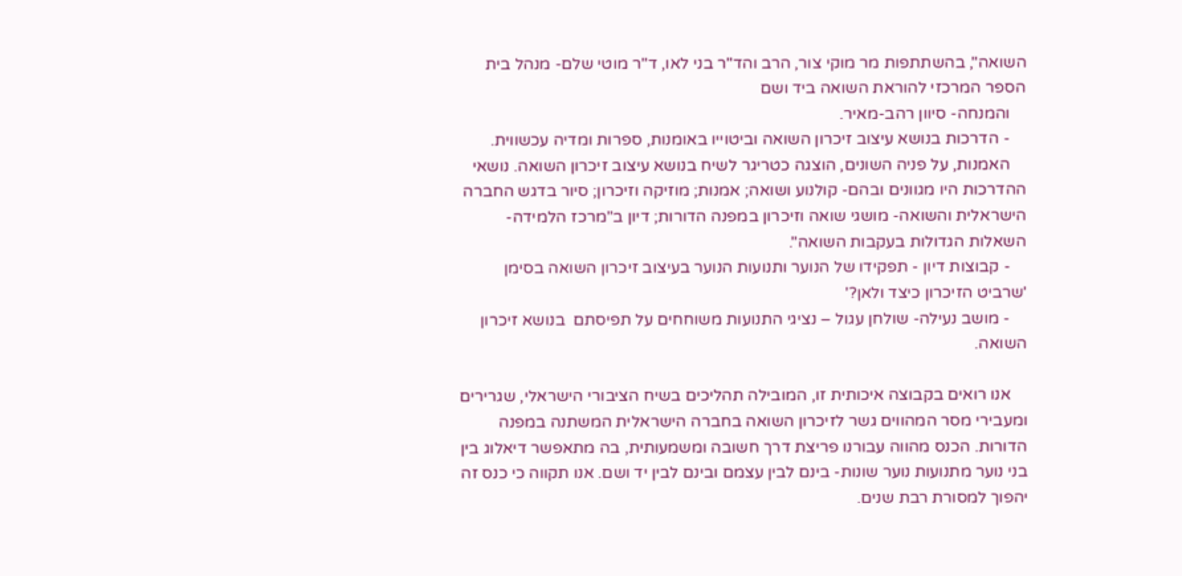השואה", בהשתתפות מר מוקי צור, הרב והד"ר בני לאו, ד"ר מוטי שלם- מנהל בית הספר המרכזי להוראת השואה ביד ושם
    והמנחה- סיוון רהב-מאיר.
    - הדרכות בנושא עיצוב זיכרון השואה וביטוייו באומנות, ספרות ומדיה עכשווית.
    האמנות, על פניה השונים, הוצגה כטריגר לשיח בנושא עיצוב זיכרון השואה. נושאי ההדרכות היו מגוונים ובהם- קולנוע ושואה; אמנות; מוזיקה וזיכרון; סיור בדגש החברה הישראלית והשואה- מושגי שואה וזיכרון במפנה הדורות; דיון ב"מרכז הלמידה- השאלות הגדולות בעקבות השואה".
    - קבוצות דיון - תפקידו של הנוער ותנועות הנוער בעיצוב זיכרון השואה בסימן 'שרביט הזיכרון כיצד ולאן?'
    - מושב נעילה- שולחן עגול – נציגי התנועות משוחחים על תפיסתם  בנושא זיכרון השואה.

    אנו רואים בקבוצה איכותית זו, המובילה תהליכים בשיח הציבורי הישראלי, שגרירים ומעבירי מסר המהווים גשר לזיכרון השואה בחברה הישראלית המשתנה במפנה הדורות. הכנס מהווה עבורנו פריצת דרך חשובה ומשמעותית, בה מתאפשר דיאלוג בין בני נוער מתנועות נוער שונות- בינם לבין עצמם ובינם לבין יד ושם. אנו תקווה כי כנס זה יהפוך למסורת רבת שנים.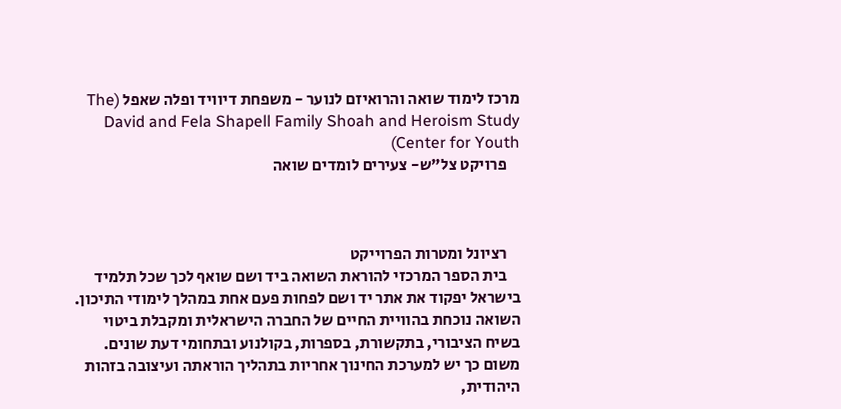מרכז לימוד שואה והרואיזם לנוער - משפחת דיוויד ופלה שאפל (The David and Fela Shapell Family Shoah and Heroism Study Center for Youth)
    פרויקט צל"ש- צעירים לומדים שואה



    רציונל ומטרות הפרוייקט
    בית הספר המרכזי להוראת השואה ביד ושם שואף לכך שכל תלמיד בישראל יפקוד את אתר יד ושם לפחות פעם אחת במהלך לימודי התיכון. השואה נוכחת בהוויית החיים של החברה הישראלית ומקבלת ביטוי בשיח הציבורי, בתקשורת, בספרות, בקולנוע ובתחומי דעת שונים. משום כך יש למערכת החינוך אחריות בתהליך הוראתה ועיצובה בזהות היהודית,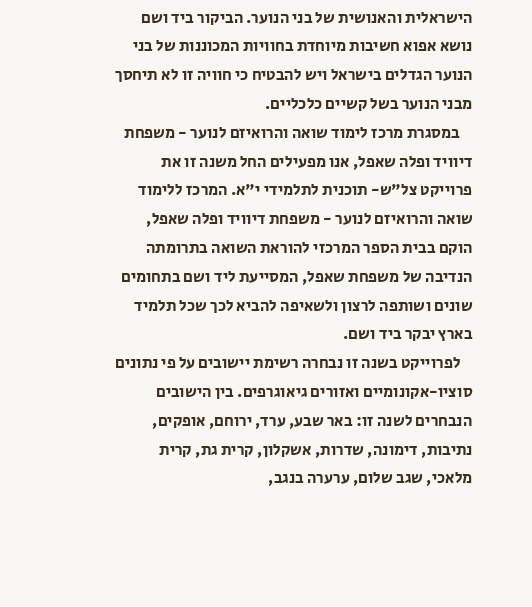הישראלית והאנושית של בני הנוער. הביקור ביד ושם נושא אפוא חשיבות מיוחדת בחוויות המכוננות של בני הנוער הגדלים בישראל ויש להבטיח כי חוויה זו לא תיחסך מבני הנוער בשל קשיים כלכליים.
    במסגרת מרכז לימוד שואה והרואיזם לנוער - משפחת דיוויד ופלה שאפל, אנו מפעילים החל משנה זו את פרוייקט צל"ש- תוכנית לתלמידי י"א. המרכז ללימוד שואה והרואיזם לנוער - משפחת דיוויד ופלה שאפל, הוקם בבית הספר המרכזי להוראת השואה בתרומתה הנדיבה של משפחת שאפל, המסייעת ליד ושם בתחומים שונים ושותפה לרצון ולשאיפה להביא לכך שכל תלמיד בארץ יבקר ביד ושם.
    לפרוייקט בשנה זו נבחרה רשימת יישובים על פי נתונים סוציו-אקונומיים ואזורים גיאוגרפים. בין הישובים הנבחרים לשנה זו: באר שבע, ערד, ירוחם, אופקים, נתיבות, דימונה, שדרות, אשקלון, קרית גת, קרית מלאכי, שגב שלום, ערערה בנגב,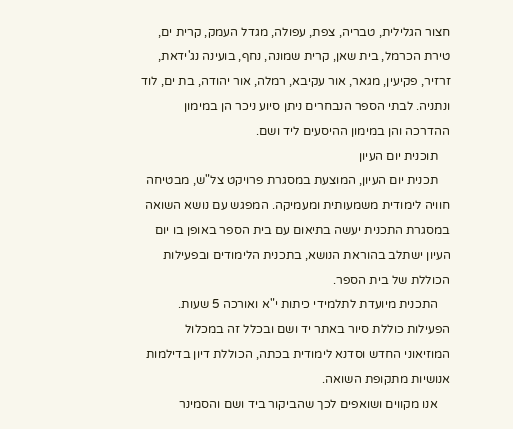חצור הגלילית, טבריה, צפת, עפולה, מגדל העמק, קרית ים, טירת הכרמל, בית שאן, קרית שמונה, נחף, בועינה נג'ידאת, זרזיר, פקיעין, מגאר, אור עקיבא, רמלה, אור יהודה, בת ים, לוד ונתניה. לבתי הספר הנבחרים ניתן סיוע ניכר הן במימון ההדרכה והן במימון ההיסעים ליד ושם.
    תוכנית יום העיון
    תכנית יום העיון, המוצעת במסגרת פרויקט צל"ש, מבטיחה חוויה לימודית משמעותית ומעמיקה. המפגש עם נושא השואה במסגרת התכנית יעשה בתיאום עם בית הספר באופן בו יום העיון ישתלב בהוראת הנושא, בתכנית הלימודים ובפעילות הכוללת של בית הספר.
    התכנית מיועדת לתלמידי כיתות י"א ואורכה 5 שעות. הפעילות כוללת סיור באתר יד ושם ובכלל זה במכלול המוזיאוני החדש וסדנא לימודית בכתה, הכוללת דיון בדילמות אנושיות מתקופת השואה.
    אנו מקווים ושואפים לכך שהביקור ביד ושם והסמינר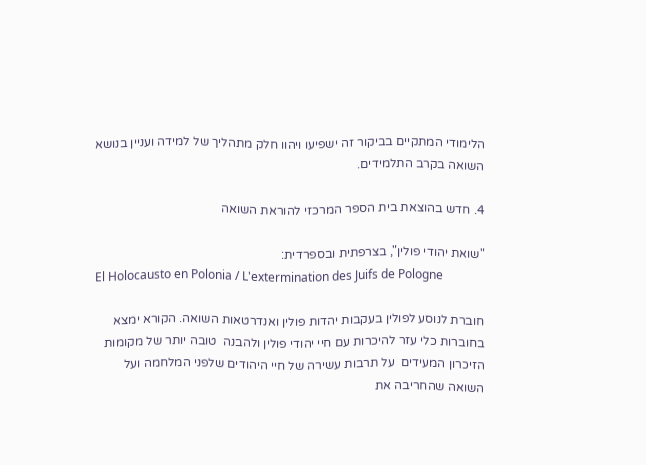הלימודי המתקיים בביקור זה ישפיעו ויהוו חלק מתהליך של למידה ועניין בנושא השואה בקרב התלמידים.

4. חדש בהוצאת בית הספר המרכזי להוראת השואה

"שואת יהודי פולין", בצרפתית ובספרדית:
El Holocausto en Polonia / L'extermination des Juifs de Pologne

חוברת לנוסע לפולין בעקבות יהדות פולין ואנדרטאות השואה. הקורא ימצא בחוברות כלי עזר להיכרות עם חיי יהודי פולין ולהבנה  טובה יותר של מקומות הזיכרון המעידים  על תרבות עשירה של חיי היהודים שלפני המלחמה ועל השואה שהחריבה את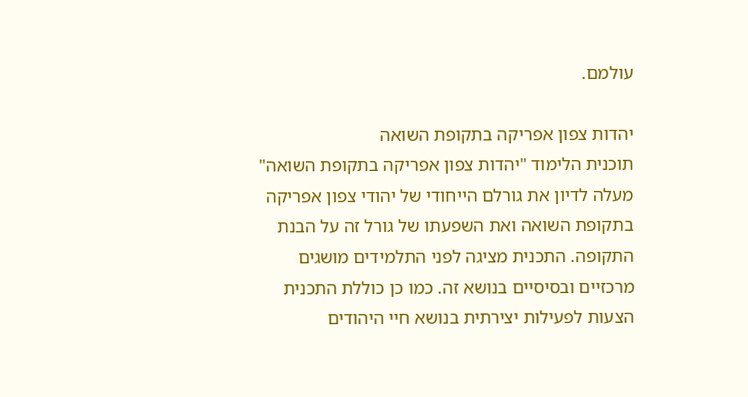עולמם.

יהדות צפון אפריקה בתקופת השואה
תוכנית הלימוד "יהדות צפון אפריקה בתקופת השואה" מעלה לדיון את גורלם הייחודי של יהודי צפון אפריקה בתקופת השואה ואת השפעתו של גורל זה על הבנת התקופה. התכנית מציגה לפני התלמידים מושגים מרכזיים ובסיסיים בנושא זה. כמו כן כוללת התכנית הצעות לפעילות יצירתית בנושא חיי היהודים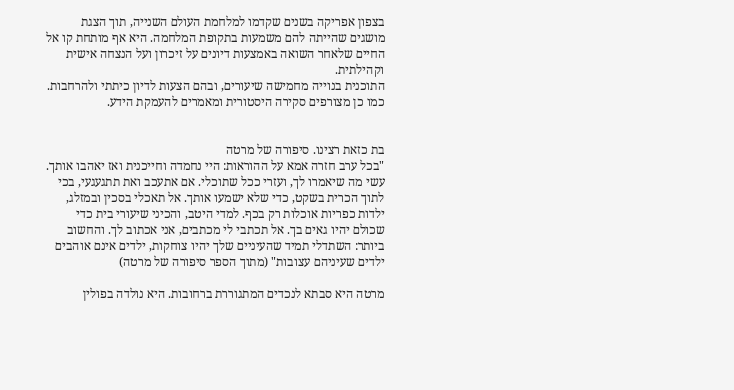בצפון אפריקה בשנים שקדמו למלחמת העולם השנייה, תוך הצגת מושגים שהייתה להם משמעות בתקופת המלחמה. היא אף מותחת קו אל החיים שלאחר השואה באמצעות דיונים על זיכרון ועל הנצחה אישית וקהילתית.
התוכנית בנוייה מחמישה שיעורים, ובהם הצעות לדיון כיתתי ולהרחבות. כמו כן מצורפים סקירה היסטורית ומאמרים להעמקת הידע.


בת כזאת רצינו. סיפורה של מרטה
"בכל ערב חזרה אמא על ההוראות: היי נחמדה וחייכנית ואז יאהבו אותך. עשי מה שיאמרו לך, ועזרי ככל שתוכלי. אם אתעכב ואת תתגעגעי, בכי לתוך הכרית בשקט, כדי שלא ישמעו אותך. אל תאכלי בסכין ובמזלג, ילדות כפריות אוכלות רק בכף. למדי היטב, והכיני שיעורי בית כדי שכולם יהיו גאים בך. אל תכתבי לי מכתבים, אני אכתוב לך. והחשוב ביותר: השתדלי תמיד שהעיניים שלך יהיו צוחקות, ילדים אינם אוהבים ילדים שעיניהם עצובות" (מתוך הספר סיפורה של מרטה)

מרטה היא סבתא לנכדים המתגוררת ברחובות. היא נולדה בפולין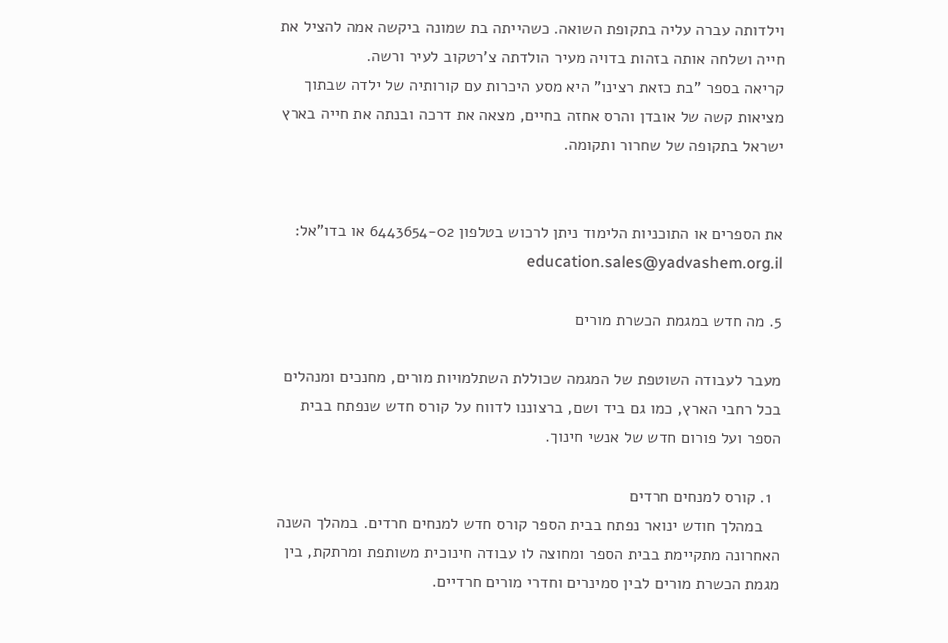וילדותה עברה עליה בתקופת השואה. כשהייתה בת שמונה ביקשה אמה להציל את חייה ושלחה אותה בזהות בדויה מעיר הולדתה צ'רטקוב לעיר ורשה.
קריאה בספר "בת כזאת רצינו" היא מסע היכרות עם קורותיה של ילדה שבתוך מציאות קשה של אובדן והרס אחזה בחיים, מצאה את דרכה ובנתה את חייה בארץ ישראל בתקופה של שחרור ותקומה.


את הספרים או התוכניות הלימוד ניתן לרכוש בטלפון 6443654-02 או בדו"אל: education.sales@yadvashem.org.il

5. מה חדש במגמת הכשרת מורים

מעבר לעבודה השוטפת של המגמה שכוללת השתלמויות מורים, מחנכים ומנהלים בכל רחבי הארץ, כמו גם ביד ושם, ברצוננו לדווח על קורס חדש שנפתח בבית הספר ועל פורום חדש של אנשי חינוך.

  1. קורס למנחים חרדים
    במהלך חודש ינואר נפתח בבית הספר קורס חדש למנחים חרדים. במהלך השנה האחרונה מתקיימת בבית הספר ומחוצה לו עבודה חינוכית משותפת ומרתקת, בין מגמת הכשרת מורים לבין סמינרים וחדרי מורים חרדיים.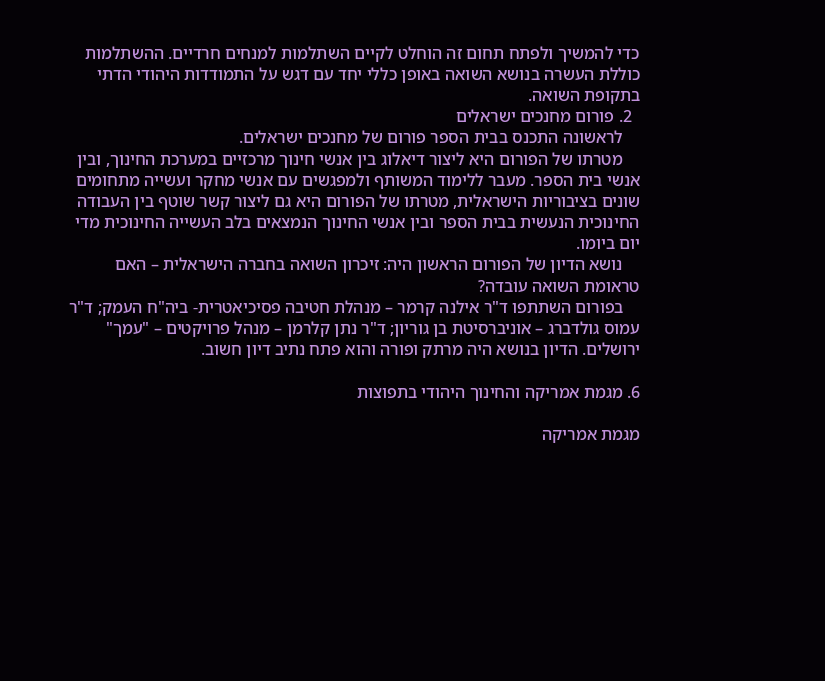כדי להמשיך ולפתח תחום זה הוחלט לקיים השתלמות למנחים חרדיים. ההשתלמות כוללת העשרה בנושא השואה באופן כללי יחד עם דגש על התמודדות היהודי הדתי בתקופת השואה.
  2. פורום מחנכים ישראלים
    לראשונה התכנס בבית הספר פורום של מחנכים ישראלים.
    מטרתו של הפורום היא ליצור דיאלוג בין אנשי חינוך מרכזיים במערכת החינוך, ובין אנשי בית הספר. מעבר ללימוד המשותף ולמפגשים עם אנשי מחקר ועשייה מתחומים שונים בציבוריות הישראלית, מטרתו של הפורום היא גם ליצור קשר שוטף בין העבודה החינוכית הנעשית בבית הספר ובין אנשי החינוך הנמצאים בלב העשייה החינוכית מדי יום ביומו.
    נושא הדיון של הפורום הראשון היה: זיכרון השואה בחברה הישראלית – האם טראומת השואה עובדה?
    בפורום השתתפו ד"ר אילנה קרמר – מנהלת חטיבה פסיכיאטרית- ביה"ח העמק; ד"ר עמוס גולדברג – אוניברסיטת בן גוריון; ד"ר נתן קלרמן – מנהל פרויקטים – "עמך" ירושלים. הדיון בנושא היה מרתק ופורה והוא פתח נתיב דיון חשוב.

6. מגמת אמריקה והחינוך היהודי בתפוצות

מגמת אמריקה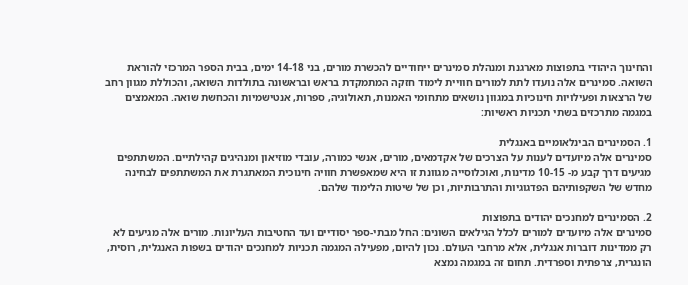והחינוך היהודי בתפוצות מארגנת ומנהלת סמינרים ייחודיים להכשרת מורים, בני 14-18 ימים, בבית הספר המרכזי להוראת השואה. סמינרים אלה נועדו לתת למורים חוויית לימוד חזקה המתמקדת בראש ובראשונה בתולדות השואה, והכוללת מגוון רחב של הרצאות ופעילויות חינוכיות במגוון נושאים מתחומי האמנות, תאולוגיה, ספרות, אנטישמיות והכחשת שואה. המאמצים במגמה מתרכזים בשתי תכניות ראשיות:

1. הסמינרים הבינלאומיים באנגלית
סמינרים אלה מיועדים לענות על הצרכים של אקדמאים, מורים, אנשי כמורה, עובדי מוזיאון ומנהיגים קהילתיים. המשתתפים מגיעים דרך קבע מ- 10-15 מדינות, ואוכלוסייה מגוונת זו היא שמאפשרת חוויה חינוכית המאתגרת את המשתתפים לבחינה מחדש של השקפותיהם הפדגוגיות והתרבותיות, וכן של שיטות הלימוד שלהם.

2. הסמינרים למחנכים יהודים בתפוצות
סמינרים אלה מיועדים למורים לכלל הגילאים השונים: החל מבתי-ספר יסודיים ועד החטיבות העליונות. מורים אלה מגיעים לא רק ממדינות דוברות אנגלית, אלא מרחבי העולם. נכון להיום, מפעילה המגמה תכניות למחנכים יהודים בשפות האנגלית, רוסית, הונגרית, צרפתית וספרדית. תחום זה במגמה נמצא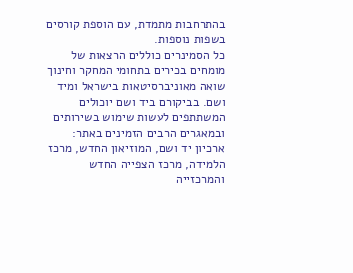בהתרחבות מתמדת, עם הוספת קורסים בשפות נוספות.
כל הסמינרים כוללים הרצאות של מומחים בכירים בתחומי המחקר וחינוך שואה מאוניברסיטאות בישראל ומיד ושם. בביקורם ביד ושם יוכולים המשתתפים לעשות שימוש בשירותים ובמאגרים הרבים הזמינים באתר: ארכיון יד ושם, המוזיאון החדש, מרכז הלמידה, מרכז הצפייה החדש והמרכזייה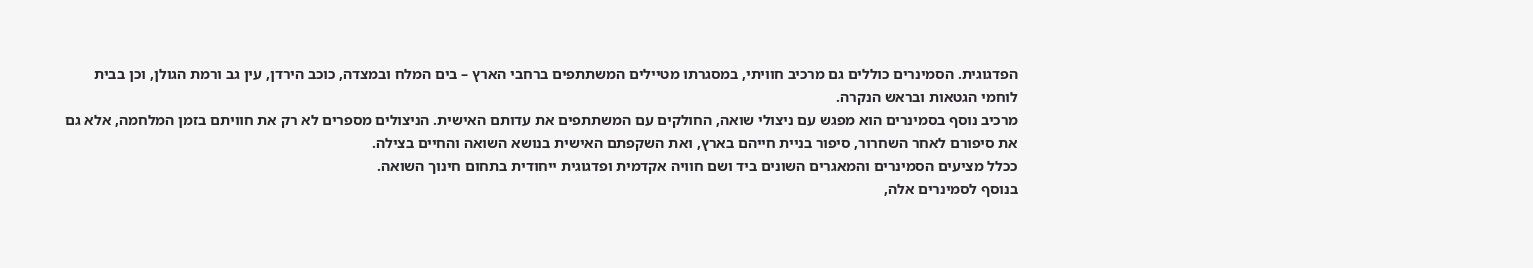הפדגוגית. הסמינרים כוללים גם מרכיב חוויתי, במסגרתו מטיילים המשתתפים ברחבי הארץ – בים המלח ובמצדה, כוכב הירדן, עין גב ורמת הגולן, וכן בבית לוחמי הגטאות ובראש הנקרה.
מרכיב נוסף בסמינרים הוא מפגש עם ניצולי שואה, החולקים עם המשתתפים את עדותם האישית. הניצולים מספרים לא רק את חוויתם בזמן המלחמה, אלא גם את סיפורם לאחר השחרור, סיפור בניית חייהם בארץ, ואת השקפתם האישית בנושא השואה והחיים בצילה.
ככלל מציעים הסמינרים והמאגרים השונים ביד ושם חוויה אקדמית ופדגוגית ייחודית בתחום חינוך השואה.
בנוסף לסמינרים אלה,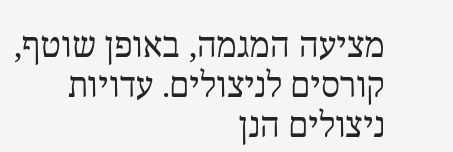מציעה המגמה, באופן שוטף, קורסים לניצולים. עדויות ניצולים הנן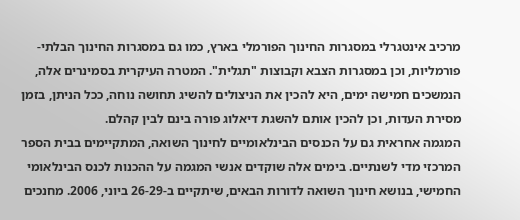מרכיב אינטגרלי במסגרות החינוך הפורמלי בארץ, כמו גם במסגרות החינוך הבלתי-פורמליות, וכן במסגרות הצבא וקבוצות "תגלית". המטרה העיקרית בסמינרים אלה, הנמשכים חמישה ימים, היא להכין את הניצולים להשיג תחושה נוחה, ככל הניתן, בזמן מסירת העדות, וכן להכין אותם להשגת דיאלוג פורה בינם לבין קהלם.
המגמה אחראית גם על הכנסים הבינלאומיים לחינוך השואה, המתקיימים בבית הספר המרכזי מדי לשנתיים. בימים אלה שוקדים אנשי המגמה על ההכנות לכנס הבינלאומי החמישי, בנושא חינוך השואה לדורות הבאים, שיתקיים ב-26-29 ביוני, 2006. מחנכים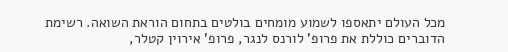מכל העולם יתאספו לשמוע מומחים בולטים בתחום הוראת השואה. רשימת הדוברים כוללת את פרופ' לורנס לנגר, פרופ' אירוין קטלר,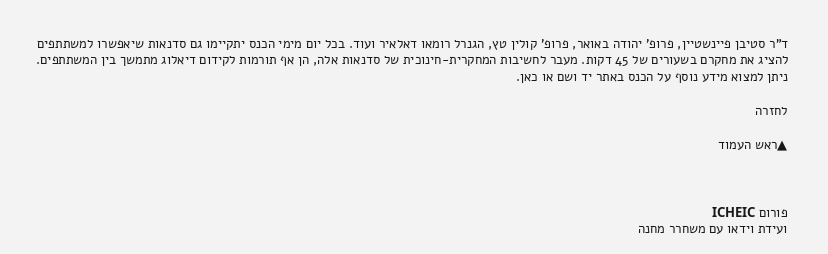ד"ר סטיבן פיינשטיין, פרופ' יהודה באואר, פרופ' קולין טץ, הגנרל רומאו דאלאיר ועוד. בכל יום מימי הכנס יתקיימו גם סדנאות שיאפשרו למשתתפים להציג את מחקרם בשעורים של 45 דקות. מעבר לחשיבות המחקרית-חינוכית של סדנאות אלה, הן אף תורמות לקידום דיאלוג מתמשך בין המשתתפים.
ניתן למצוא מידע נוסף על הכנס באתר יד ושם או כאן.

לחזרה

▲ראש העמוד



פורום ICHEIC
ועידת וידאו עם משחרר מחנה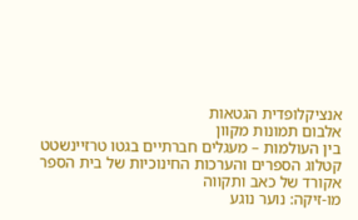אנציקלופדית הגטאות
אלבום תמונות מקוון
בין העולמות – מעגלים חברתיים בגטו טרזיינשטט
קטלוג הספרים והערכות החינוכיות של בית הספר
אקורד של כאב ותקווה
מו-זיקה: נוער נוגע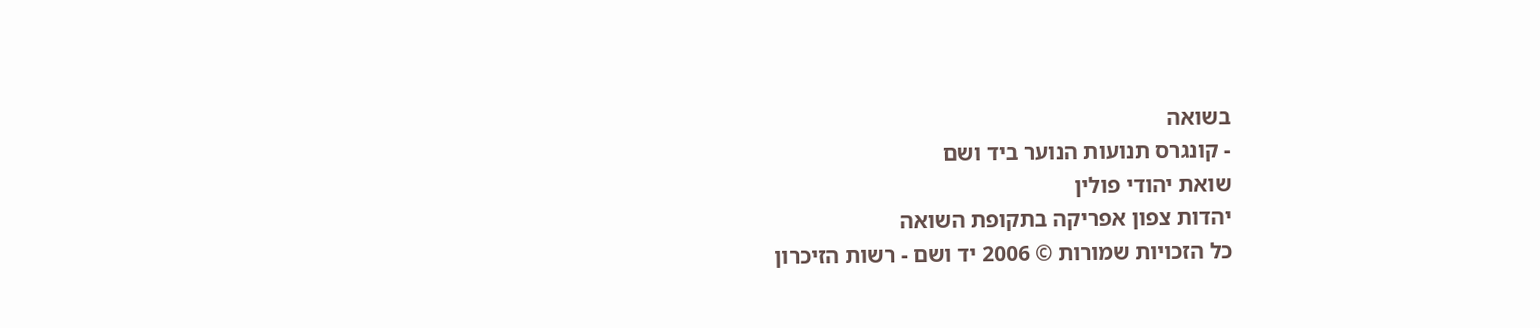בשואה
- קונגרס תנועות הנוער ביד ושם
שואת יהודי פולין
יהדות צפון אפריקה בתקופת השואה
כל הזכויות שמורות © 2006 יד ושם - רשות הזיכרון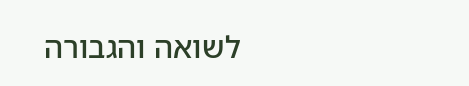לשואה והגבורה